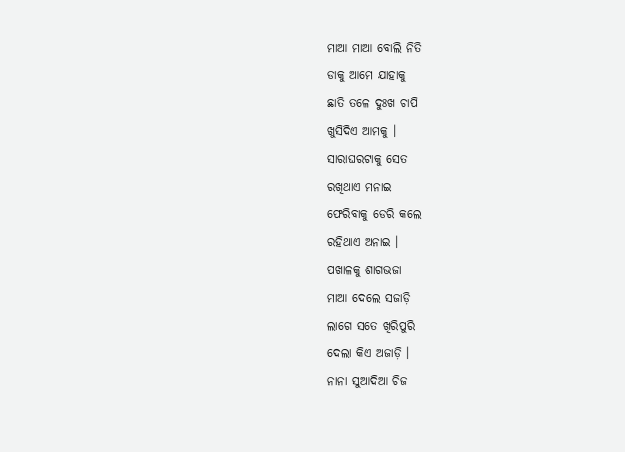ମାଆ ମାଆ ବୋଲି ନିତି
ଡାକୁ ଆମେ ଯାହାକୁ
ଛାତି ତଳେ ଦୁଃଖ ଚାପି
ଖୁସିଦିଏ ଆମକୁ ।
ସାରାଘରଟାକୁ ସେତ
ରଖିଥାଏ ମନାଇ
ଫେରିବାକୁ ଡେରି କଲେ
ରହିଥାଏ ଅନାଇ ।
ପଖାଳକୁ ଶାଗଭଜା
ମାଆ ଦେଲେ ସଜାଡ଼ି
ଲାଗେ ସତେ ଖିରିପୁରି
ଦେଲା କିଏ ଅଜାଡ଼ି ।
ନାନା ସୁଆଦିଆ ଚିଜ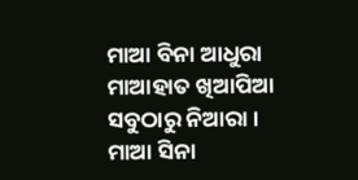ମାଆ ବିନା ଆଧୁରା
ମାଆହାତ ଖିଆପିଆ
ସବୁଠାରୁ ନିଆରା ।
ମାଆ ସିନା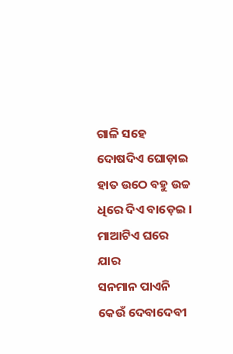ଗାଳି ସହେ
ଦୋଷଦିଏ ଘୋଡ଼ାଇ
ହାତ ଉଠେ ବହୁ ଉଚ୍ଚ
ଧିରେ ଦିଏ ବାଡ଼େଇ ।
ମାଆଟିଏ ଘରେ ଯାର
ସନମାନ ପାଏନି
କେଉଁ ଦେବାଦେବୀ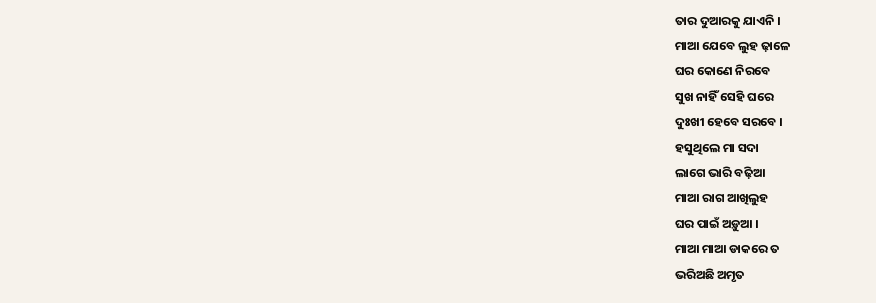ତାର ଦୁଆରକୁ ଯାଏନି ।
ମାଆ ଯେବେ ଲୁହ ଢ଼ାଳେ
ଘର କୋଣେ ନିରବେ
ସୁଖ ନାହିଁ ସେହି ଘରେ
ଦୁଃଖୀ ହେବେ ସରବେ ।
ହସୁଥିଲେ ମା ସଦା
ଲାଗେ ଭାରି ବଢ଼ିଆ
ମାଆ ରାଗ ଆଖିଲୁହ
ଘର ପାଇଁ ଅଡ଼ୁଆ ।
ମାଆ ମାଆ ଡାକରେ ତ
ଭରିଅଛି ଅମୃତ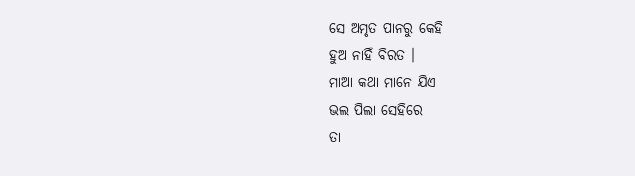ସେ ଅମୃତ ପାନରୁ କେହି
ହୁଅ ନାହିଁ ବିରତ ।
ମାଆ କଥା ମାନେ ଯିଏ
ଭଲ ପିଲା ସେହିରେ
ତା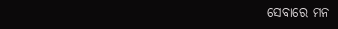ସେବାରେ ମନ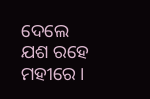ଦେଲେ
ଯଶ ରହେ ମହୀରେ ।